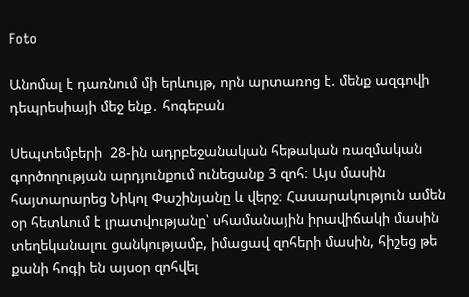Foto

Անոմալ է դառնում մի երևույթ, որն արտառոց է. մենք ազգովի դեպրեսիայի մեջ ենք․ հոգեբան

Սեպտեմբերի  28-ին ադրբեջանական հեթական ռազմական գործողության արդյունքում ունեցանք 3 զոհ։ Այս մասին հայտարարեց Նիկոլ Փաշինյանը և վերջ։ Հասարակություն ամեն օր հետևում է լրատվությանը՝ սհամանային իրավիճակի մասին տեղեկանալու ցանկությամբ, իմացավ զոհերի մասին, հիշեց թե քանի հոգի են այսօր զոհվել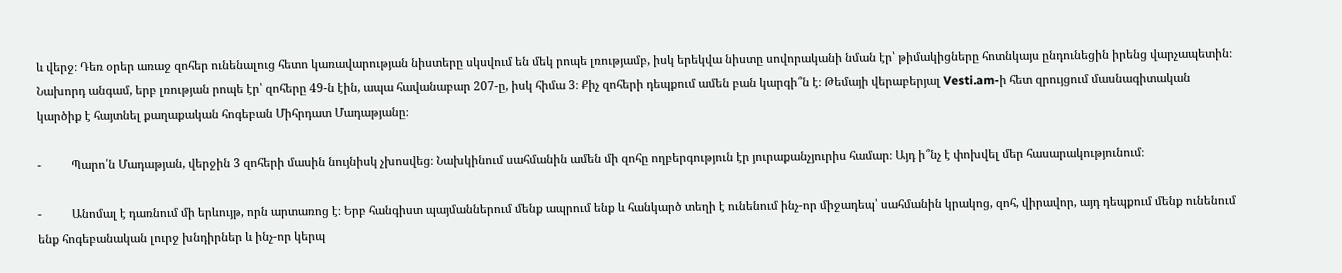և վերջ։ Դեռ օրեր առաջ զոհեր ունենալուց հետո կառավարության նիստերը սկսվում են մեկ րոպե լռությամբ, իսկ երեկվա նիստը սովորականի նման էր՝ թիմակիցները հոտնկայս ընդունեցին իրենց վարչապետին։ Նախորդ անգամ, երբ լռության րոպե էր՝ զոհերը 49-ն էին, ապա հավանաբար 207-ը, իսկ հիմա 3։ Քիչ զոհերի դեպքում ամեն բան կարգի՞ն է։ Թեմայի վերաբերյալ Vesti.am-ի հետ զրույցում մասնագիտական կարծիք է հայտնել քաղաքական հոգեբան Միհրդատ Մադաթյանը։

-          Պարո՛ն Մադաթյան, վերջին 3 զոհերի մասին նույնիսկ չխոսվեց։ Նախկինում սահմանին ամեն մի զոհը ողբերգություն էր յուրաքանչյուրիս համար։ Այդ ի՞նչ է փոխվել մեր հասարակությունում։

-          Անոմալ է դառնում մի երևույթ, որն արտառոց է։ Երբ հանգիստ պայմաններում մենք ապրում ենք և հանկարծ տեղի է ունենում ինչ-որ միջադեպ՝ սահմանին կրակոց, զոհ, վիրավոր, այդ դեպքում մենք ունենում ենք հոգեբանական լուրջ խնդիրներ և ինչ-որ կերպ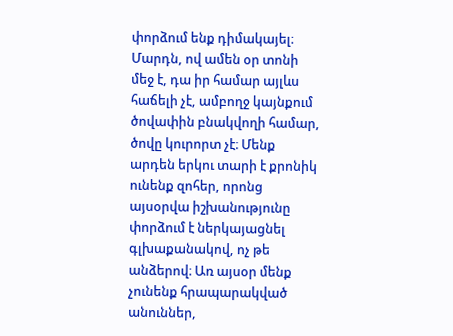փորձում ենք դիմակայել։ Մարդն, ով ամեն օր տոնի մեջ է, դա իր համար այլևս հաճելի չէ, ամբողջ կայնքում ծովափին բնակվողի համար, ծովը կուրորտ չէ։ Մենք արդեն երկու տարի է քրոնիկ ունենք զոհեր, որոնց այսօրվա իշխանությունը փորձում է ներկայացնել գլխաքանակով, ոչ թե անձերով։ Առ այսօր մենք չունենք հրապարակված անուններ,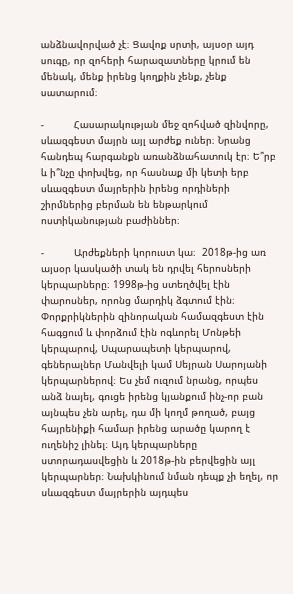անձնավորված չէ։ Ցավոք սրտի, այսօր այդ սուգը, որ զոհերի հարազատները կրում են մենակ, մենք իրենց կողքին չենք, չենք սատարում։

-          Հասարակության մեջ զոհված զինվորը, սևազգեստ մայրն այլ արժեք ուներ։ Նրանց հանդեպ հարգանքն առանձնահատուկ էր։ Ե՞րբ և ի՞նչը փոխվեց, որ հասնաք մի կետի երբ սևազգեստ մայրերին իրենց որդիների շիրմներից բերման են ենթարկում ոստիկանության բաժիններ։

-          Արժեքների կորուստ կա։  2018թ-ից առ այսօր կասկածի տակ են դրվել հերոսների կերպարները։ 1998թ-ից ստեղծվել էին փարոսներ, որոնց մարդիկ ձգտում էին։ Փորքրիկներին զինորական համազգեստ էին հագցում և փորձում էին ոգևորել Մոնթեի կերպարով, Սպարապետի կերպարով, գեներալներ Մանվելի կամ Սեյրան Սարոյանի կերպարներով։ Ես չեմ ուզում նրանց, որպես անձ նայել, գուցե իրենց կյանքում ինչ-որ բան այնպես չեն արել, դա մի կողմ թողած, բայց հայրենիքի համար իրենց արածը կարող է ուղենիշ լինել։ Այդ կերպարները ստորադասվեցին և 2018թ-ին բերվեցին այլ կերպարներ։ Նախկինում նման դեպք չի եղել, որ սևազգեստ մայրերին այդպես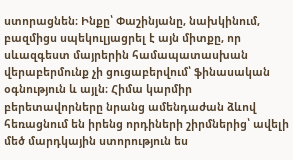ստորացնեն։ Ինքը՝ Փաշինյանը, նախկինում, բազմիցս սպեկուլյացրել է այն միտքը, որ սևազգեստ մայրերին համապատասխան վերաբերմունք չի ցուցաբերվում՝ ֆինասական օգնություն և այլն։ Հիմա կարմիր բերետավորները նրանց ամենդաժան ձևով հեռացնում են իրենց որդիների շիրմներից՝ ավելի մեծ մարդկային ստորություն ես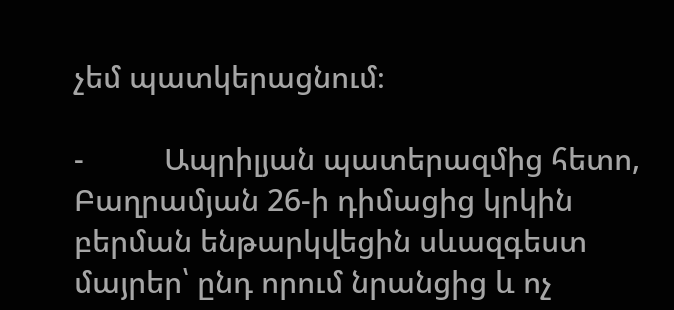չեմ պատկերացնում։

-          Ապրիլյան պատերազմից հետո, Բաղրամյան 26-ի դիմացից կրկին բերման ենթարկվեցին սևազգեստ մայրեր՝ ընդ որում նրանցից և ոչ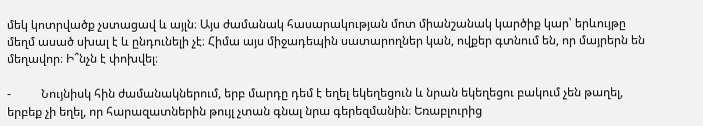մեկ կոտրվածք չստացավ և այլն։ Այս ժամանակ հասարակության մոտ միանշանակ կարծիք կար՝ երևույթը մեղմ ասած սխալ է և ընդունելի չէ։ Հիմա այս միջադեպին սատարողներ կան, ովքեր գտնում են, որ մայրերն են մեղավոր։ Ի՞նչն է փոխվել։

-          Նույնիսկ հին ժամանակներում, երբ մարդը դեմ է եղել եկեղեցուն և նրան եկեղեցու բակում չեն թաղել, երբեք չի եղել, որ հարազատներին թույլ չտան գնալ նրա գերեզմանին։ Եռաբլուրից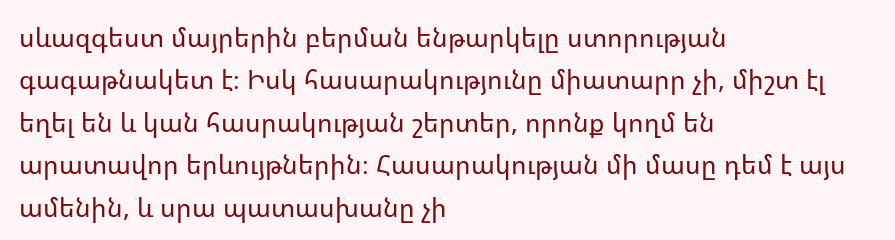սևազգեստ մայրերին բերման ենթարկելը ստորության գագաթնակետ է։ Իսկ հասարակությունը միատարր չի, միշտ էլ եղել են և կան հասրակության շերտեր, որոնք կողմ են արատավոր երևույթներին։ Հասարակության մի մասը դեմ է այս ամենին, և սրա պատասխանը չի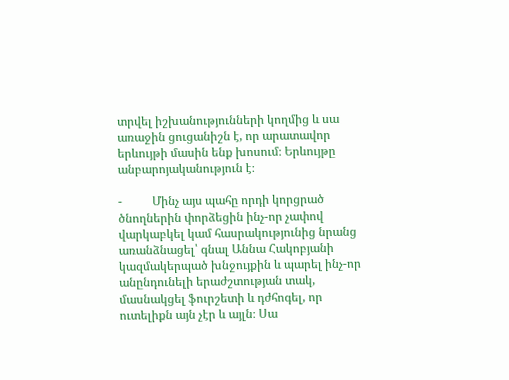տրվել իշխանությունների կողմից և սա առաջին ցուցանիշն է, որ արատավոր երևույթի մասին ենք խոսում։ Երևույթը անբարոյականություն է։

-          Մինչ այս պահը որդի կորցրած ծնողներին փորձեցին ինչ-որ չափով վարկաբկել կամ հասրակությունից նրանց առանձնացել՝ գնալ Աննա Հակոբյանի կազմակերպած խնջույքին և պարել ինչ-որ անընդունելի երաժշտության տակ, մասնակցել ֆուրշետի և դժհոգել, որ ուտելիքն այն չէր և այլն։ Սա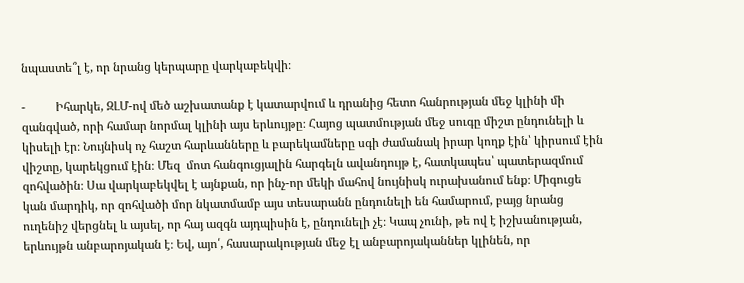նպաստե՞լ է, որ նրանց կերպարը վարկաբեկվի։

-          Իհարկե, ԶԼՄ-ով մեծ աշխատանք է կատարվում և դրանից հետո հանրության մեջ կլինի մի զանգված, որի համար նորմալ կլինի այս երևույթը։ Հայոց պատմության մեջ սուգը միշտ ընդունելի և կիսելի էր։ Նույնիսկ ոչ հաշտ հարևանները և բարեկամները սգի ժամանակ իրար կողք էին՝ կիրսում էին վիշտը, կարեկցում էին։ Մեզ  մոտ հանգուցյալին հարգելն ավանդույթ է, հատկապես՝ պատերազմում զոհվածին։ Սա վարկաբեկվել է այնքան, որ ինչ-որ մեկի մահով նույնիսկ ուրախանում ենք։ Միգուցե կան մարդիկ, որ զոհվածի մոր նկատմամբ այս տեսարանն ընդունելի են համարում, բայց նրանց ուղենիշ վերցնել և այսել, որ հայ ազգն այդպիսին է, ընդունելի չէ։ Կապ չունի, թե ով է իշխանության, երևույթն անբարոյական է։ Եվ, այո՛, հասարակության մեջ էլ անբարոյականներ կլինեն, որ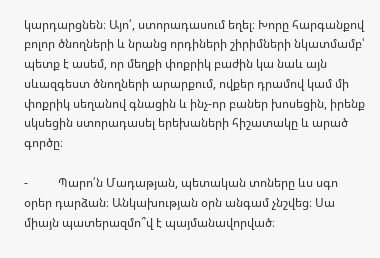կարդարցնեն։ Այո՛, ստորադասում եղել։ Խորը հարգանքով բոլոր ծնողների և նրանց որդիների շիրիմների նկատմամբ՝ պետք է ասեմ, որ մեղքի փոքրիկ բաժին կա նաև այն սևազգեստ ծնողների արարքում, ովքեր դրամով կամ մի փոքրիկ սեղանով գնացին և ինչ-որ բաներ խոսեցին, իրենք սկսեցին ստորադասել երեխաների հիշատակը և արած գործը։

-          Պարո՛ն Մադաթյան, պետական տոները ևս սգո օրեր դարձան։ Անկախության օրն անգամ չնշվեց։ Սա միայն պատերազմո՞վ է պայմանավորված։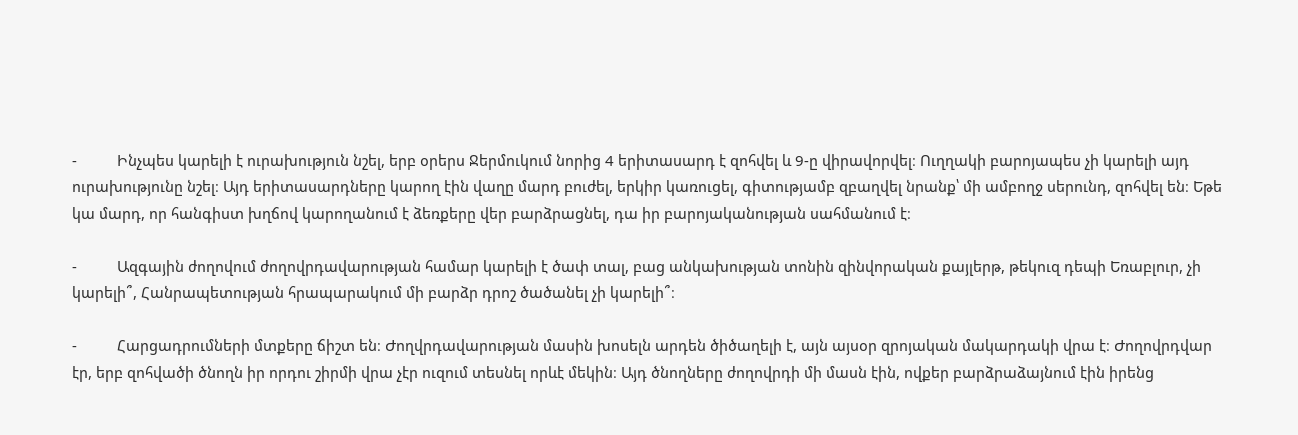-          Ինչպես կարելի է ուրախություն նշել, երբ օրերս Ջերմուկում նորից 4 երիտասարդ է զոհվել և 9-ը վիրավորվել։ Ուղղակի բարոյապես չի կարելի այդ ուրախությունը նշել։ Այդ երիտասարդները կարող էին վաղը մարդ բուժել, երկիր կառուցել, գիտությամբ զբաղվել նրանք՝ մի ամբողջ սերունդ, զոհվել են։ Եթե կա մարդ, որ հանգիստ խղճով կարողանում է ձեռքերը վեր բարձրացնել, դա իր բարոյականության սահմանում է։

-          Ազգային ժողովում ժողովրդավարության համար կարելի է ծափ տալ, բաց անկախության տոնին զինվորական քայլերթ, թեկուզ դեպի Եռաբլուր, չի կարելի՞, Հանրապետության հրապարակում մի բարձր դրոշ ծածանել չի կարելի՞։

-          Հարցադրումների մտքերը ճիշտ են։ Ժողվրդավարության մասին խոսելն արդեն ծիծաղելի է, այն այսօր զրոյական մակարդակի վրա է։ Ժողովրդվար էր, երբ զոհվածի ծնողն իր որդու շիրմի վրա չէր ուզում տեսնել որևէ մեկին։ Այդ ծնողները ժողովրդի մի մասն էին, ովքեր բարձրաձայնում էին իրենց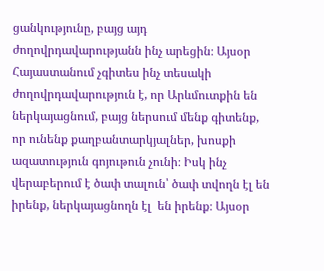ցանկությունը, բայց այդ ժողովրդավարությանն ինչ արեցին։ Այսօր Հայաստանում չգիտես ինչ տեսակի ժողովրդավարություն է, որ Արևմուտքին են ներկայացնում, բայց ներսում մենք գիտենք, որ ունենք քաղբանտարկյալներ, խոսքի ազատություն գոյութուն չունի։ Իսկ ինչ վերաբերում է ծափ տալուն՝ ծափ տվողն էլ են իրենք, ներկայացնողն էլ  են իրենք։ Այսօր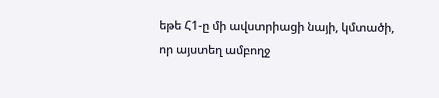եթե Հ1-ը մի ավստրիացի նայի, կմտածի, որ այստեղ ամբողջ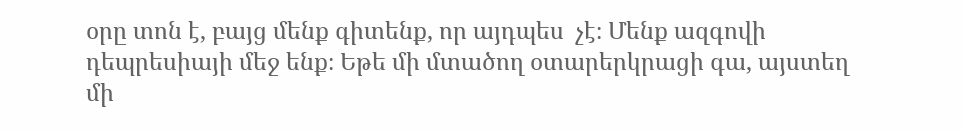օրը տոն է, բայց մենք գիտենք, որ այդպես  չէ։ Մենք ազգովի դեպրեսիայի մեջ ենք։ Եթե մի մտածող օտարերկրացի գա, այստեղ մի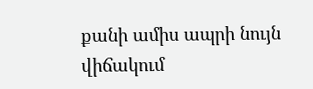քանի ամիս ապրի նույն վիճակում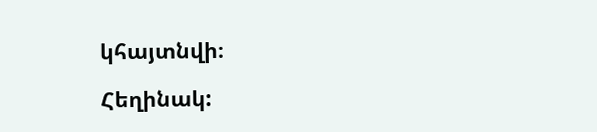կհայտնվի։

Հեղինակ: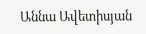Աննա Ավետիսյան